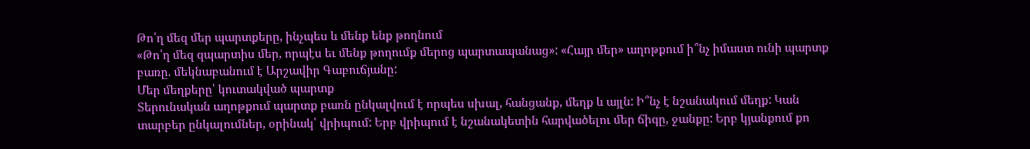Թո՛ղ մեզ մեր պարտքերը, ինչպես և մենք ենք թողնում
«Թո՛ղ մեզ զպարտիս մեր, որպէս եւ մենք թողումք մերոց պարտապանաց»: «Հայր մեր» աղոթքում ի՞նչ իմաստ ունի պարտք բառը. մեկնաբանում է Արշավիր Գաբուճյանը:
Մեր մեղքերը՝ կուտակված պարտք
Տերունական աղոթքում պարտք բառն ընկալվում է որպես սխալ, հանցանք, մեղք և այլն: Ի՞նչ է նշանակում մեղք: Կան տարբեր ընկալումներ, օրինակ՝ վրիպում: Երբ վրիպում է նշանակետին հարվածելու մեր ճիգը, ջանքը: Երբ կյանքում քո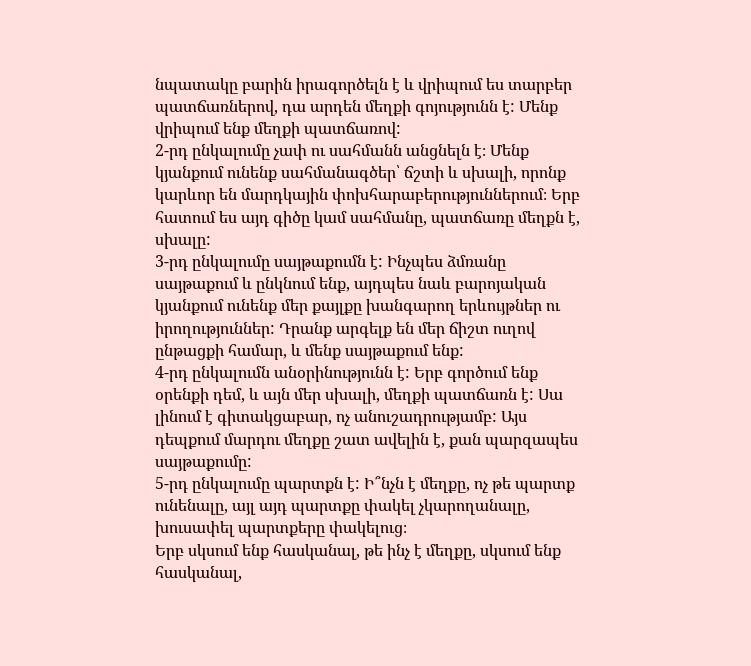նպատակը բարին իրագործելն է և վրիպում ես տարբեր պատճառներով, դա արդեն մեղքի գոյությունն է: Մենք վրիպում ենք մեղքի պատճառով:
2-րդ ընկալումը չափ ու սահմանն անցնելն է։ Մենք կյանքում ունենք սահմանագծեր՝ ճշտի և սխալի, որոնք կարևոր են մարդկային փոխհարաբերություններում։ Երբ հատում ես այդ գիծը կամ սահմանը, պատճառը մեղքն է, սխալը:
3-րդ ընկալումը սայթաքումն է: Ինչպես ձմռանը սայթաքում և ընկնում ենք, այդպես նաև բարոյական կյանքում ունենք մեր քայլքը խանգարող երևույթներ ու իրողություններ: Դրանք արգելք են մեր ճիշտ ուղով ընթացքի համար, և մենք սայթաքում ենք:
4-րդ ընկալումն անօրինությունն է: Երբ գործում ենք օրենքի դեմ, և այն մեր սխալի, մեղքի պատճառն է: Սա լինում է գիտակցաբար, ոչ անուշադրությամբ: Այս դեպքում մարդու մեղքը շատ ավելին է, քան պարզապես սայթաքումը:
5-րդ ընկալումը պարտքն է: Ի՞նչն է մեղքը, ոչ թե պարտք ունենալը, այլ այդ պարտքը փակել չկարողանալը, խուսափել պարտքերը փակելուց։
Երբ սկսում ենք հասկանալ, թե ինչ է մեղքը, սկսում ենք հասկանալ,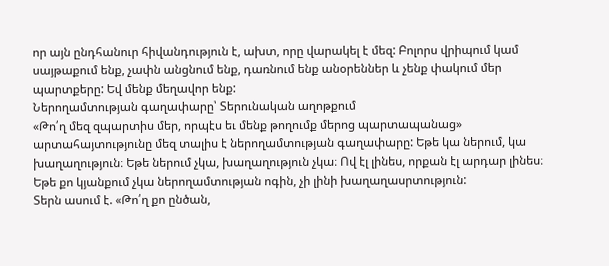որ այն ընդհանուր հիվանդություն է, ախտ, որը վարակել է մեզ: Բոլորս վրիպում կամ սայթաքում ենք, չափն անցնում ենք, դառնում ենք անօրեններ և չենք փակում մեր պարտքերը: Եվ մենք մեղավոր ենք:
Ներողամտության գաղափարը՝ Տերունական աղոթքում
«Թո՛ղ մեզ զպարտիս մեր, որպէս եւ մենք թողումք մերոց պարտապանաց» արտահայտությունը մեզ տալիս է ներողամտության գաղափարը: Եթե կա ներում, կա խաղաղություն։ Եթե ներում չկա, խաղաղություն չկա։ Ով էլ լինես, որքան էլ արդար լինես։ Եթե քո կյանքում չկա ներողամտության ոգին, չի լինի խաղաղասրտություն:
Տերն ասում է. «Թո՛ղ քո ընծան,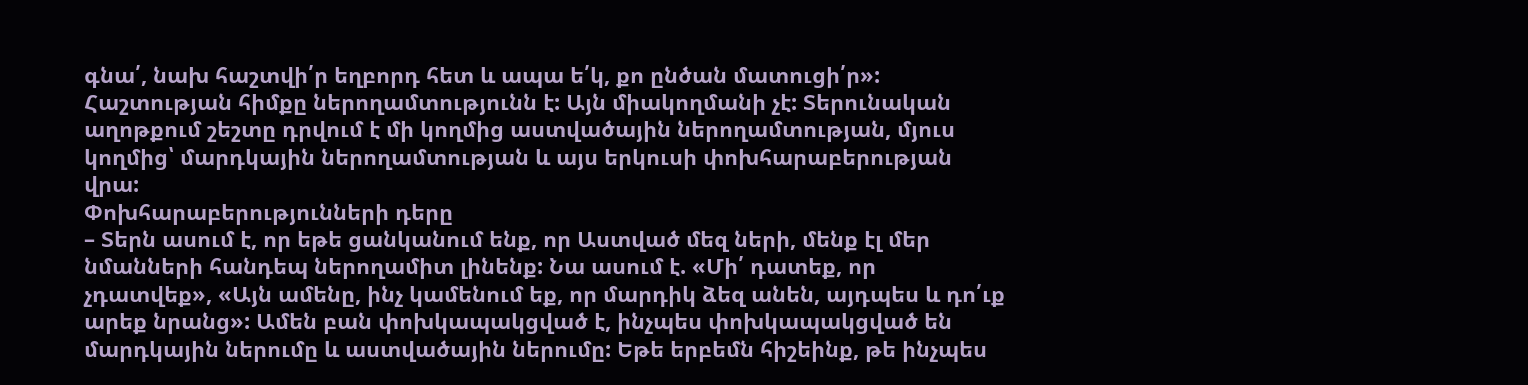գնա՛, նախ հաշտվի՛ր եղբորդ հետ և ապա ե՛կ, քո ընծան մատուցի՛ր»:
Հաշտության հիմքը ներողամտությունն է: Այն միակողմանի չէ: Տերունական աղոթքում շեշտը դրվում է մի կողմից աստվածային ներողամտության, մյուս կողմից՝ մարդկային ներողամտության և այս երկուսի փոխհարաբերության վրա:
Փոխհարաբերությունների դերը
– Տերն ասում է, որ եթե ցանկանում ենք, որ Աստված մեզ ների, մենք էլ մեր նմանների հանդեպ ներողամիտ լինենք: Նա ասում է. «Մի՛ դատեք, որ չդատվեք», «Այն ամենը, ինչ կամենում եք, որ մարդիկ ձեզ անեն, այդպես և դո՛ւք արեք նրանց»: Ամեն բան փոխկապակցված է, ինչպես փոխկապակցված են մարդկային ներումը և աստվածային ներումը: Եթե երբեմն հիշեինք, թե ինչպես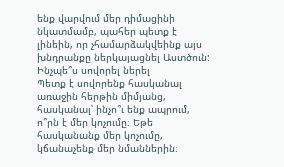ենք վարվում մեր դիմացինի նկատմամբ, պահեր պետք է լինեին, որ չհամարձակվեինք այս խնդրանքը ներկայացնել Աստծուն:
Ինչպե՞ս սովորել ներել
Պետք է սովորենք հասկանալ առաջին հերթին միմյանց, հասկանալ՝ ինչո՞ւ ենք ապրում, ո՞րն է մեր կոչումը։ Եթե հասկանանք մեր կոչումը, կճանաչենք մեր նմաններին։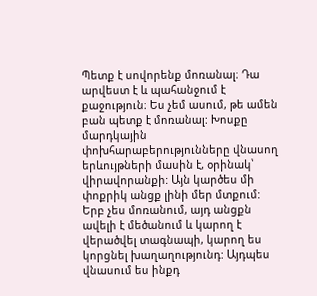Պետք է սովորենք մոռանալ։ Դա արվեստ է և պահանջում է քաջություն։ Ես չեմ ասում, թե ամեն բան պետք է մոռանալ: Խոսքը մարդկային փոխհարաբերությունները վնասող երևույթների մասին է, օրինակ՝ վիրավորանքի: Այն կարծես մի փոքրիկ անցք լինի մեր մտքում: Երբ չես մոռանում, այդ անցքն ավելի է մեծանում և կարող է վերածվել տագնապի, կարող ես կորցնել խաղաղությունդ: Այդպես վնասում ես ինքդ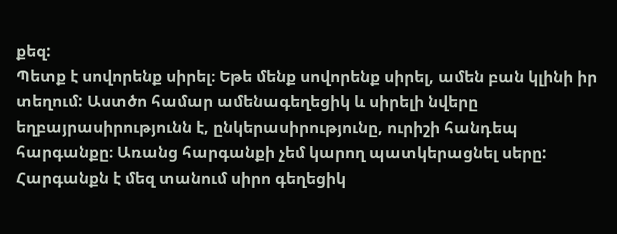քեզ:
Պետք է սովորենք սիրել։ Եթե մենք սովորենք սիրել, ամեն բան կլինի իր տեղում: Աստծո համար ամենագեղեցիկ և սիրելի նվերը եղբայրասիրությունն է, ընկերասիրությունը, ուրիշի հանդեպ հարգանքը։ Առանց հարգանքի չեմ կարող պատկերացնել սերը: Հարգանքն է մեզ տանում սիրո գեղեցիկ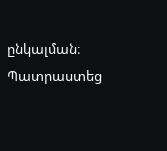ընկալման։
Պատրաստեց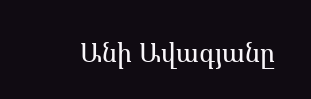Անի Ավագյանը